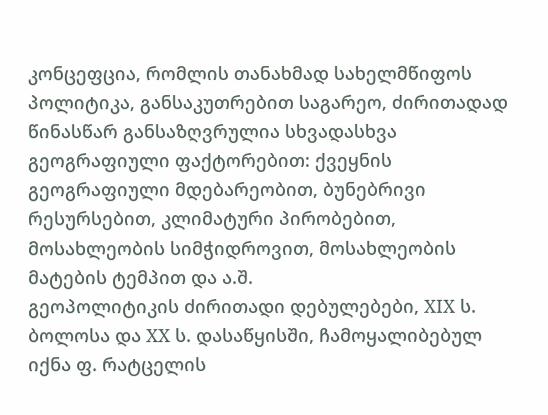კონცეფცია, რომლის თანახმად სახელმწიფოს პოლიტიკა, განსაკუთრებით საგარეო, ძირითადად წინასწარ განსაზღვრულია სხვადასხვა გეოგრაფიული ფაქტორებით: ქვეყნის გეოგრაფიული მდებარეობით, ბუნებრივი რესურსებით, კლიმატური პირობებით, მოსახლეობის სიმჭიდროვით, მოსახლეობის მატების ტემპით და ა.შ.
გეოპოლიტიკის ძირითადი დებულებები, XIX ს. ბოლოსა და XX ს. დასაწყისში, ჩამოყალიბებულ იქნა ფ. რატცელის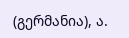(გერმანია), ა.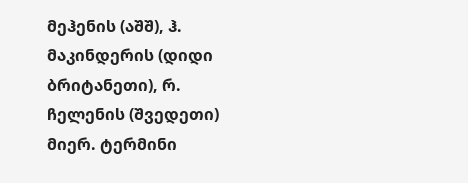მეჰენის (აშშ), ჰ. მაკინდერის (დიდი ბრიტანეთი), რ. ჩელენის (შვედეთი) მიერ. ტერმინი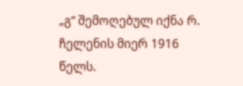„გ“ შემოღებულ იქნა რ. ჩელენის მიერ 1916 წელს.